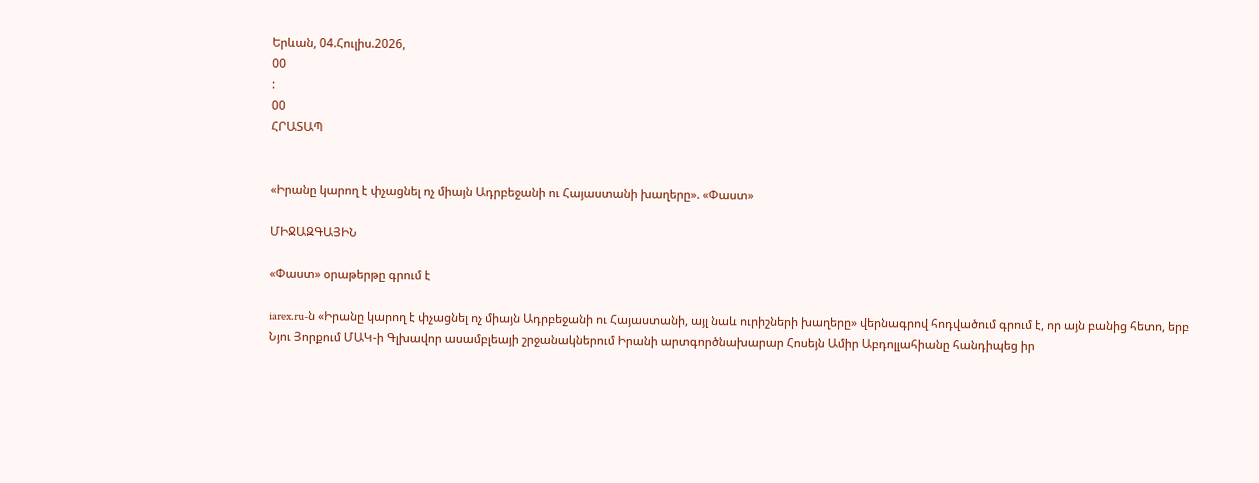Երևան, 04.Հուլիս.2026,
00
:
00
ՀՐԱՏԱՊ


«Իրանը կարող է փչացնել ոչ միայն Ադրբեջանի ու Հայաստանի խաղերը». «Փաստ»

ՄԻՋԱԶԳԱՅԻՆ

«Փաստ» օրաթերթը գրում է

iarex.ru-ն «Իրանը կարող է փչացնել ոչ միայն Ադրբեջանի ու Հայաստանի, այլ նաև ուրիշների խաղերը» վերնագրով հոդվածում գրում է, որ այն բանից հետո, երբ Նյու Յորքում ՄԱԿ-ի Գլխավոր ասամբլեայի շրջանակներում Իրանի արտգործնախարար Հոսեյն Ամիր Աբդոլլահիանը հանդիպեց իր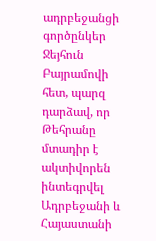ադրբեջանցի գործընկեր Ջեյհուն Բայրամովի հետ, պարզ դարձավ, որ Թեհրանը մտադիր է ակտիվորեն ինտեգրվել Ադրբեջանի և Հայաստանի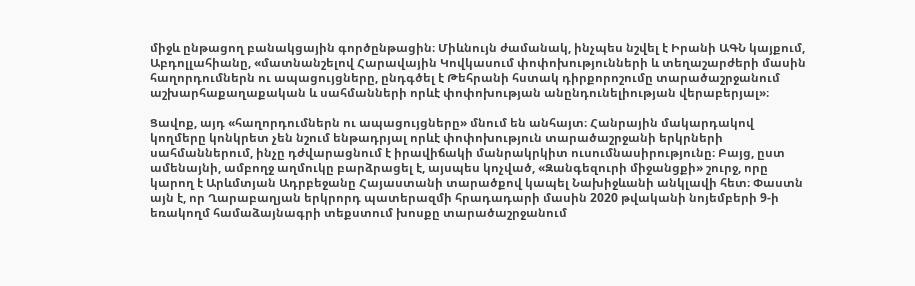միջև ընթացող բանակցային գործընթացին։ Միևնույն ժամանակ, ինչպես նշվել է Իրանի ԱԳՆ կայքում, Աբդոլլահիանը, «մատնանշելով Հարավային Կովկասում փոփոխությունների և տեղաշարժերի մասին հաղորդումներն ու ապացույցները, ընդգծել է Թեհրանի հստակ դիրքորոշումը տարածաշրջանում աշխարհաքաղաքական և սահմանների որևէ փոփոխության անընդունելիության վերաբերյալ»։

Ցավոք, այդ «հաղորդումներն ու ապացույցները» մնում են անհայտ։ Հանրային մակարդակով կողմերը կոնկրետ չեն նշում ենթադրյալ որևէ փոփոխություն տարածաշրջանի երկրների սահմաններում, ինչը դժվարացնում է իրավիճակի մանրակրկիտ ուսումնասիրությունը։ Բայց, ըստ ամենայնի, ամբողջ աղմուկը բարձրացել է, այսպես կոչված, «Զանգեզուրի միջանցքի» շուրջ, որը կարող է Արևմտյան Ադրբեջանը Հայաստանի տարածքով կապել Նախիջևանի անկլավի հետ։ Փաստն այն է, որ Ղարաբաղյան երկրորդ պատերազմի հրադադարի մասին 2020 թվականի նոյեմբերի 9-ի եռակողմ համաձայնագրի տեքստում խոսքը տարածաշրջանում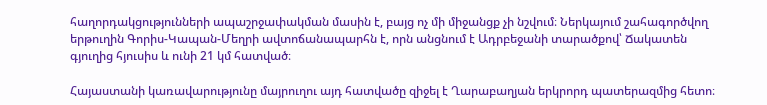հաղորդակցությունների ապաշրջափակման մասին է, բայց ոչ մի միջանցք չի նշվում։ Ներկայում շահագործվող երթուղին Գորիս-Կապան-Մեղրի ավտոճանապարհն է, որն անցնում է Ադրբեջանի տարածքով՝ Ճակատեն գյուղից հյուսիս և ունի 21 կմ հատված։

Հայաստանի կառավարությունը մայրուղու այդ հատվածը զիջել է Ղարաբաղյան երկրորդ պատերազմից հետո։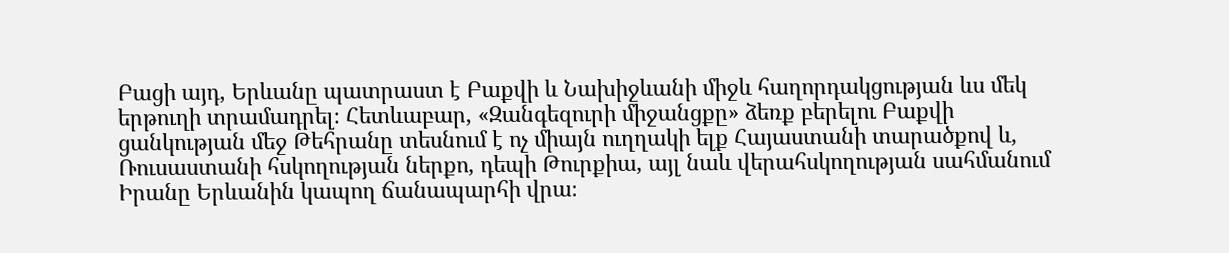Բացի այդ, Երևանը պատրաստ է Բաքվի և Նախիջևանի միջև հաղորդակցության ևս մեկ երթուղի տրամադրել։ Հետևաբար, «Զանգեզուրի միջանցքը» ձեռք բերելու Բաքվի ցանկության մեջ Թեհրանը տեսնում է ոչ միայն ուղղակի ելք Հայաստանի տարածքով և, Ռուսաստանի հսկողության ներքո, դեպի Թուրքիա, այլ նաև վերահսկողության սահմանում Իրանը Երևանին կապող ճանապարհի վրա։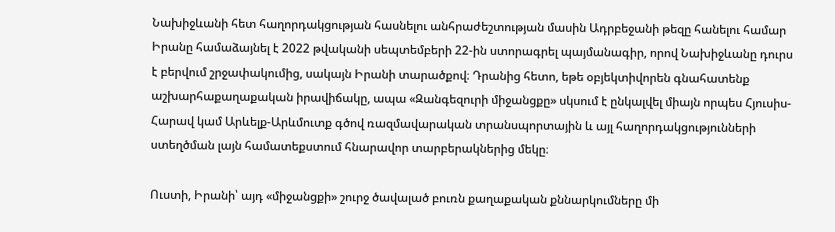Նախիջևանի հետ հաղորդակցության հասնելու անհրաժեշտության մասին Ադրբեջանի թեզը հանելու համար Իրանը համաձայնել է 2022 թվականի սեպտեմբերի 22-ին ստորագրել պայմանագիր, որով Նախիջևանը դուրս է բերվում շրջափակումից, սակայն Իրանի տարածքով։ Դրանից հետո, եթե օբյեկտիվորեն գնահատենք աշխարհաքաղաքական իրավիճակը, ապա «Զանգեզուրի միջանցքը» սկսում է ընկալվել միայն որպես Հյուսիս-Հարավ կամ Արևելք-Արևմուտք գծով ռազմավարական տրանսպորտային և այլ հաղորդակցությունների ստեղծման լայն համատեքստում հնարավոր տարբերակներից մեկը։

Ուստի, Իրանի՝ այդ «միջանցքի» շուրջ ծավալած բուռն քաղաքական քննարկումները մի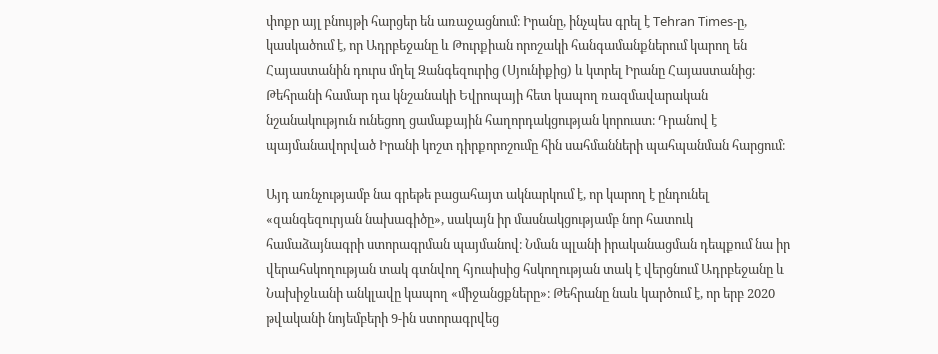փոքր այլ բնույթի հարցեր են առաջացնում։ Իրանը, ինչպես գրել է Tehran Times-ը, կասկածում է, որ Ադրբեջանը և Թուրքիան որոշակի հանգամանքներում կարող են Հայաստանին դուրս մղել Զանգեզուրից (Սյունիքից) և կտրել Իրանը Հայաստանից։ Թեհրանի համար դա կնշանակի Եվրոպայի հետ կապող ռազմավարական նշանակություն ունեցող ցամաքային հաղորդակցության կորուստ։ Դրանով է պայմանավորված Իրանի կոշտ դիրքորոշումը հին սահմանների պահպանման հարցում։

Այդ առնչությամբ նա գրեթե բացահայտ ակնարկում է, որ կարող է ընդունել «զանգեզուրյան նախագիծը», սակայն իր մասնակցությամբ նոր հատուկ համաձայնագրի ստորագրման պայմանով։ Նման պլանի իրականացման դեպքում նա իր վերահսկողության տակ գտնվող հյուսիսից հսկողության տակ է վերցնում Ադրբեջանը և Նախիջևանի անկլավը կապող «միջանցքները»։ Թեհրանը նաև կարծում է, որ երբ 2020 թվականի նոյեմբերի 9-ին ստորագրվեց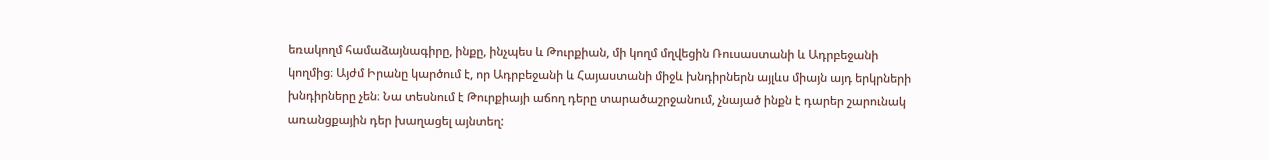եռակողմ համաձայնագիրը, ինքը, ինչպես և Թուրքիան, մի կողմ մղվեցին Ռուսաստանի և Ադրբեջանի կողմից։ Այժմ Իրանը կարծում է, որ Ադրբեջանի և Հայաստանի միջև խնդիրներն այլևս միայն այդ երկրների խնդիրները չեն։ Նա տեսնում է Թուրքիայի աճող դերը տարածաշրջանում, չնայած ինքն է դարեր շարունակ առանցքային դեր խաղացել այնտեղ: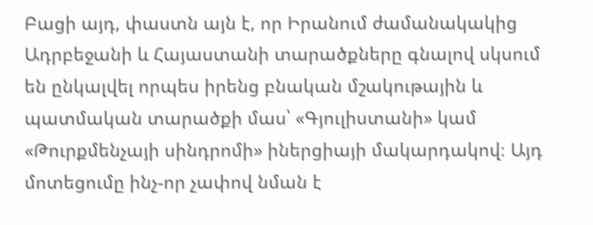Բացի այդ, փաստն այն է, որ Իրանում ժամանակակից Ադրբեջանի և Հայաստանի տարածքները գնալով սկսում են ընկալվել որպես իրենց բնական մշակութային և պատմական տարածքի մաս՝ «Գյուլիստանի» կամ «Թուրքմենչայի սինդրոմի» իներցիայի մակարդակով։ Այդ մոտեցումը ինչ-որ չափով նման է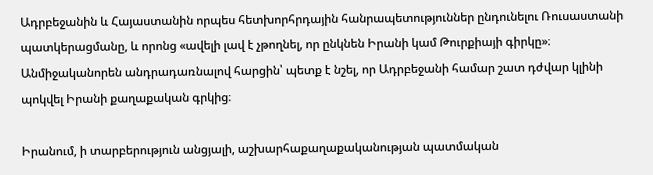Ադրբեջանին և Հայաստանին որպես հետխորհրդային հանրապետություններ ընդունելու Ռուսաստանի պատկերացմանը, և որոնց «ավելի լավ է չթողնել, որ ընկնեն Իրանի կամ Թուրքիայի գիրկը»։ Անմիջականորեն անդրադառնալով հարցին՝ պետք է նշել, որ Ադրբեջանի համար շատ դժվար կլինի պոկվել Իրանի քաղաքական գրկից։

Իրանում, ի տարբերություն անցյալի, աշխարհաքաղաքականության պատմական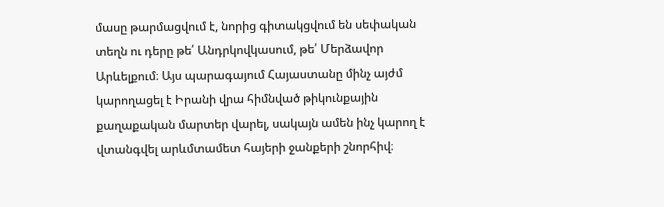մասը թարմացվում է, նորից գիտակցվում են սեփական տեղն ու դերը թե՛ Անդրկովկասում, թե՛ Մերձավոր Արևելքում։ Այս պարագայում Հայաստանը մինչ այժմ կարողացել է Իրանի վրա հիմնված թիկունքային քաղաքական մարտեր վարել, սակայն ամեն ինչ կարող է վտանգվել արևմտամետ հայերի ջանքերի շնորհիվ։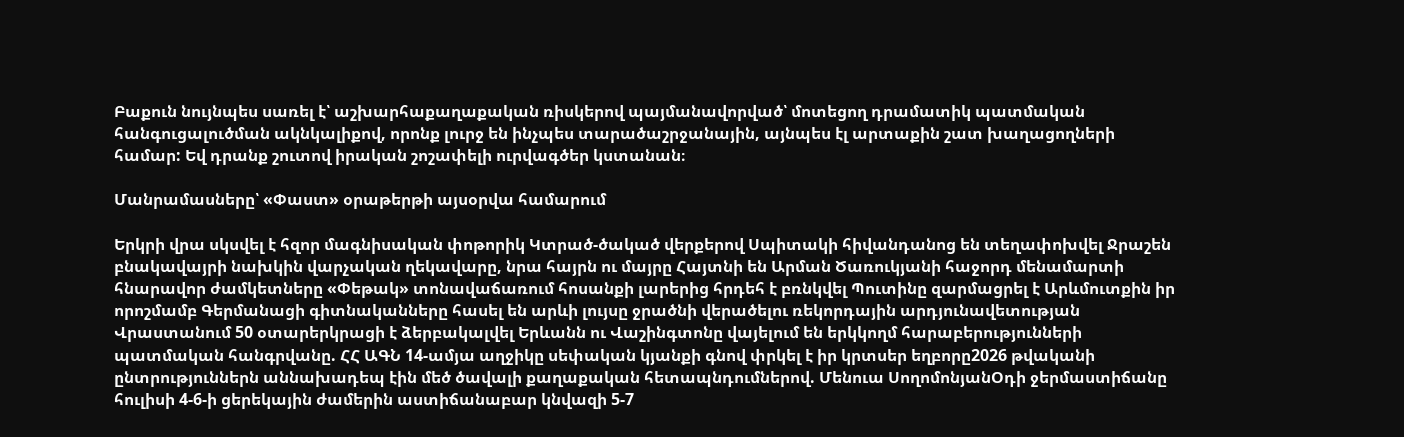Բաքուն նույնպես սառել է՝ աշխարհաքաղաքական ռիսկերով պայմանավորված՝ մոտեցող դրամատիկ պատմական հանգուցալուծման ակնկալիքով, որոնք լուրջ են ինչպես տարածաշրջանային, այնպես էլ արտաքին շատ խաղացողների համար: Եվ դրանք շուտով իրական շոշափելի ուրվագծեր կստանան։

Մանրամասները՝ «Փաստ» օրաթերթի այսօրվա համարում

Երկրի վրա սկսվել է հզոր մագնիսական փոթորիկ Կտրած-ծակած վերքերով Սպիտակի հիվանդանոց են տեղափոխվել Ջրաշեն բնակավայրի նախկին վարչական ղեկավարը, նրա հայրն ու մայրը Հայտնի են Արման Ծառուկյանի հաջորդ մենամարտի հնարավոր ժամկետները «Փեթակ» տոնավաճառում հոսանքի լարերից հրդեհ է բռնկվել Պուտինը զարմացրել է Արևմուտքին իր որոշմամբ Գերմանացի գիտնականները հասել են արևի լույսը ջրածնի վերածելու ռեկորդային արդյունավետության Վրաստանում 50 օտարերկրացի է ձերբակալվել Երևանն ու Վաշինգտոնը վայելում են երկկողմ հարաբերությունների պատմական հանգրվանը. ՀՀ ԱԳՆ 14-ամյա աղջիկը սեփական կյանքի գնով փրկել է իր կրտսեր եղբորը2026 թվականի ընտրություններն աննախադեպ էին մեծ ծավալի քաղաքական հետապնդումներով. Մենուա ՍողոմոնյանՕդի ջերմաստիճանը հուլիսի 4-6-ի ցերեկային ժամերին աստիճանաբար կնվազի 5-7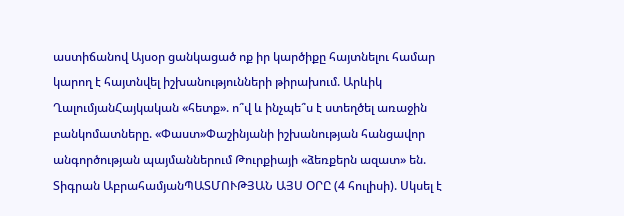աստիճանով Այսօր ցանկացած ոք իր կարծիքը հայտնելու համար կարող է հայտնվել իշխանությունների թիրախում. Արևիկ ՂալումյանՀայկական «հետք». ո՞վ և ինչպե՞ս է ստեղծել առաջին բանկոմատները. «Փաստ»Փաշինյանի իշխանության հանցավոր անգործության պայմաններում Թուրքիայի «ձեռքերն ազատ» են. Տիգրան ԱբրահամյանՊԱՏՄՈՒԹՅԱՆ ԱՅՍ ՕՐԸ (4 հուլիսի). Սկսել է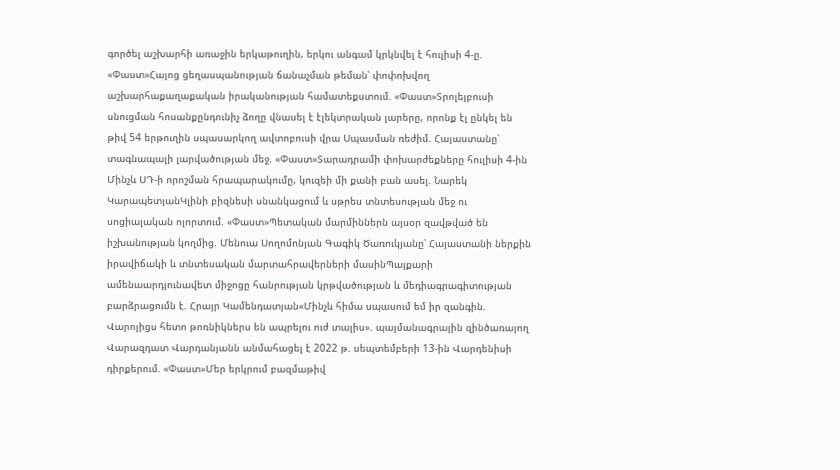գործել աշխարհի առաջին երկաթուղին, երկու անգամ կրկնվել է հուլիսի 4-ը. «Փաստ»Հայոց ցեղասպանության ճանաչման թեման՝ փոփոխվող աշխարհաքաղաքական իրականության համատեքստում. «Փաստ»Տրոլեյբուսի սնուցման հոսանքընդունիչ ձողը վնասել է էլեկտրական լարերը, որոնք էլ ընկել են թիվ 54 երթուղին սպասարկող ավտոբուսի վրա Սպասման ռեժիմ. Հայաստանը՝ տագնապալի լարվածության մեջ. «Փաստ»Տարադրամի փոխարժեքները հուլիսի 4-ին Մինչև ՍԴ-ի որոշման հրապարակումը, կուզեի մի քանի բան ասել. Նարեկ ԿարապետյանԿլինի բիզնեսի սնանկացում և սթրես տնտեսության մեջ ու սոցիալական ոլորտում. «Փաստ»Պետական մարմիններն այսօր զավթված են իշխանության կողմից. Մենուա Սողոմոնյան Գագիկ Ծառուկյանը՝ Հայաստանի ներքին իրավիճակի և տնտեսական մարտահրավերների մասինՊայքարի ամենաարդյունավետ միջոցը հանրության կրթվածության և մեդիագրագիտության բարձրացումն է. Հրայր Կամենդատյան«Մինչև հիմա սպասում եմ իր զանգին. Վարոյիցս հետո թոռնիկներս են ապրելու ուժ տալիս». պայմանագրային զինծառայող Վարազդատ Վարդանյանն անմահացել է 2022 թ. սեպտեմբերի 13-ին Վարդենիսի դիրքերում. «Փաստ»Մեր երկրում բազմաթիվ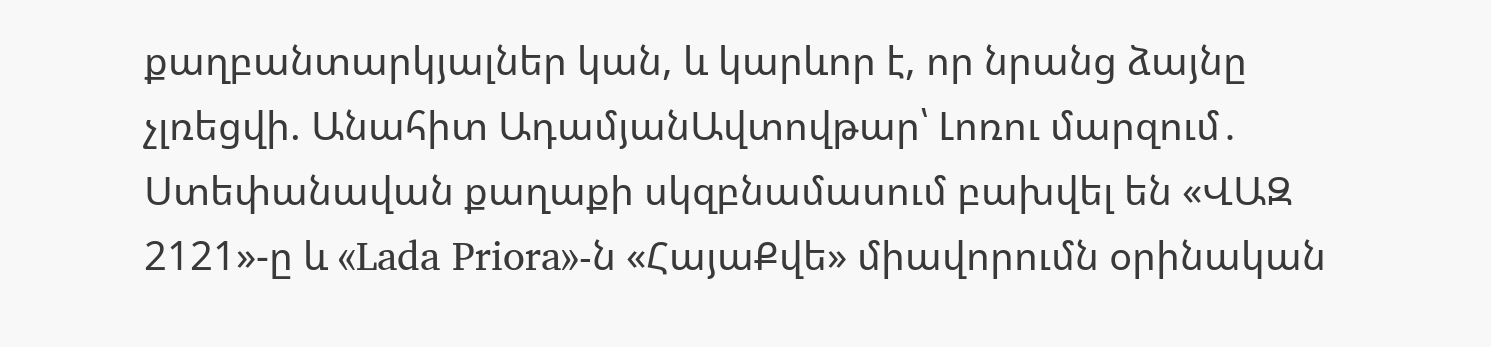քաղբանտարկյալներ կան, և կարևոր է, որ նրանց ձայնը չլռեցվի. Անահիտ ԱդամյանԱվտովթար՝ Լոռու մարզում․ Ստեփանավան քաղաքի սկզբնամասում բախվել են «ՎԱԶ 2121»-ը և «Lada Priora»-ն «ՀայաՔվե» միավորումն օրինական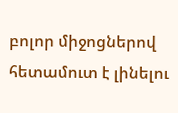բոլոր միջոցներով հետամուտ է լինելու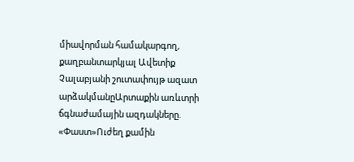միավորման համակարգող, քաղբանտարկյալ Ավետիք Չալաբյանի շուտափույթ ազատ արձակմանըԱրտաքին առևտրի ճգնաժամային ազդակները. «Փաստ»Ուժեղ քամին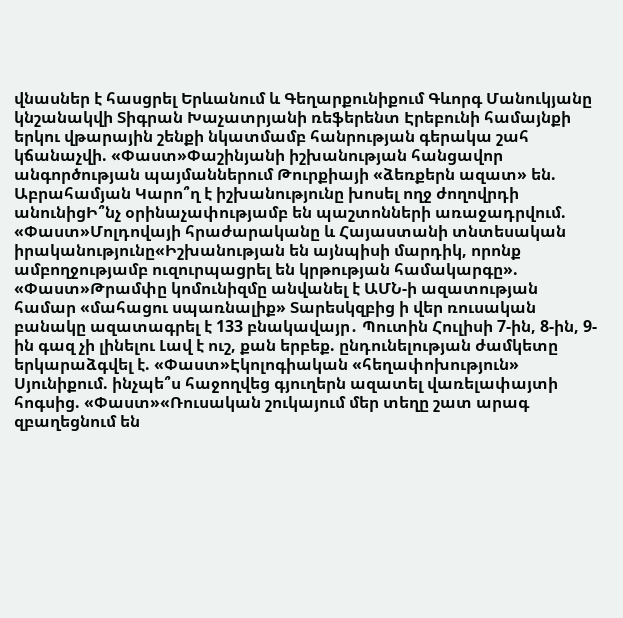վնասներ է հասցրել Երևանում և Գեղարքունիքում Գևորգ Մանուկյանը կնշանակվի Տիգրան Խաչատրյանի ռեֆերենտ Էրեբունի համայնքի երկու վթարային շենքի նկատմամբ հանրության գերակա շահ կճանաչվի. «Փաստ»Փաշինյանի իշխանության հանցավոր անգործության պայմաններում Թուրքիայի «ձեռքերն ազատ» են. Աբրահամյան Կարո՞ղ է իշխանությունը խոսել ողջ ժողովրդի անունիցԻ՞նչ օրինաչափությամբ են պաշտոնների առաջադրվում. «Փաստ»Մոլդովայի հրաժարականը և Հայաստանի տնտեսական իրականությունը«Իշխանության են այնպիսի մարդիկ, որոնք ամբողջությամբ ուզուրպացրել են կրթության համակարգը». «Փաստ»Թրամփը կոմունիզմը անվանել է ԱՄՆ-ի ազատության համար «մահացու սպառնալիք» Տարեսկզբից ի վեր ռուսական բանակը ազատագրել է 133 բնակավայր․ Պուտին Հուլիսի 7-ին, 8-ին, 9-ին գազ չի լինելու Լավ է ուշ, քան երբեք. ընդունելության ժամկետը երկարաձգվել է. «Փաստ»Էկոլոգիական «հեղափոխություն» Սյունիքում. ինչպե՞ս հաջողվեց գյուղերն ազատել վառելափայտի հոգսից. «Փաստ»«Ռուսական շուկայում մեր տեղը շատ արագ զբաղեցնում են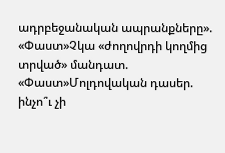ադրբեջանական ապրանքները». «Փաստ»Չկա «ժողովրդի կողմից տրված» մանդատ. «Փաստ»Մոլդովական դասեր. ինչո՞ւ չի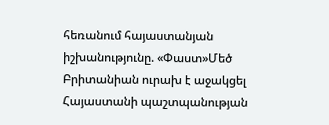հեռանում հայաստանյան իշխանությունը. «Փաստ»Մեծ Բրիտանիան ուրախ է աջակցել Հայաստանի պաշտպանության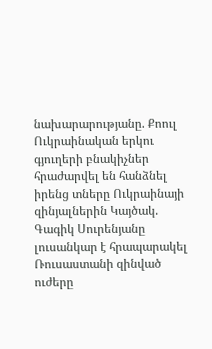նախարարությանը. Քոուլ Ուկրաինական երկու գյուղերի բնակիչներ հրաժարվել են հանձնել իրենց տները Ուկրաինայի զինյալներին Կայծակ. Գագիկ Սուրենյանը լուսանկար է հրապարակել Ռուսաստանի զինված ուժերը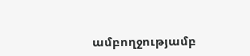ամբողջությամբ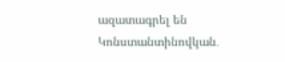ազատագրել են Կոնստանտինովկան․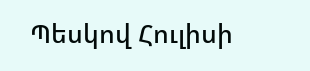Պեսկով Հուլիսի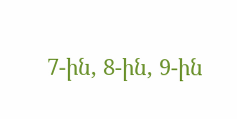7-ին, 8-ին, 9-ին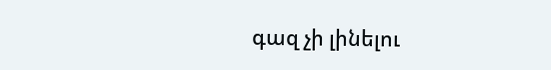գազ չի լինելու